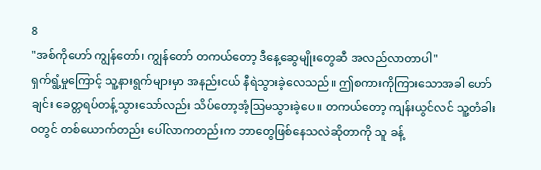8
"အစ်ကိုဟော် ကျွန်တော်၊ ကျွန်တော် တကယ်တော့ ဒီနေ့ဆွေမျိုးတွေဆီ အလည်လာတာပါ"
ရှက်ရွံ့မှုကြောင့် သူ့နားရွက်များမှာ အနည်းငယ် နီရဲသွားခဲ့လေသည်။ ဤစကားကိုကြားသောအခါ ဟော်ချင်း ခေတ္တရပ်တန့်သွားသော်လည်း သိပ်တော့အံ့သြမသွားခဲ့ပေ။ တကယ်တော့ ကျန်းယွင်လင် သူ့တံခါးဝတွင် တစ်ယောက်တည်း ပေါ်လာကတည်းက ဘာတွေဖြစ်နေသလဲဆိုတာကို သူ ခန့်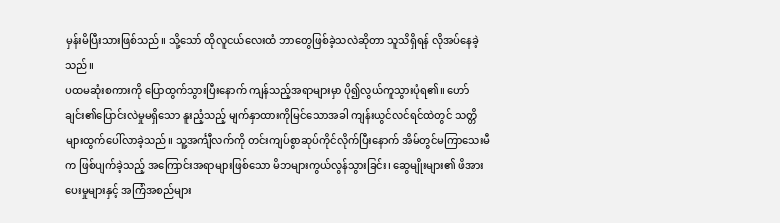မှန်းမိပြီးသားဖြစ်သည်။ သို့သော် ထိုလူငယ်လေးထံ ဘာတွေဖြစ်ခဲ့သလဲဆိုတာ သူသိရှိရန် လိုအပ်နေခဲ့သည်။
ပထမဆုံးစကားကို ပြောထွက်သွားပြီးနောက် ကျန်သည့်အရာများမှာ ပို၍လွယ်ကူသွားပုံရ၏။ ဟော်ချင်း၏ပြောင်းလဲမှုမရှိသော နူးညံ့သည့် မျက်နှာထားကိုမြင်သောအခါ ကျန်းယွင်လင်ရင်ထဲတွင် သတ္တိများထွက်ပေါ်လာခဲ့သည်။ သူ့အင်္ကျီလက်ကို တင်းကျပ်စွာဆုပ်ကိုင်လိုက်ပြီးနောက် အိမ်တွင်မကြာသေးမီက ဖြစ်ပျက်ခဲ့သည့် အကြောင်းအရာများဖြစ်သော မိဘများကွယ်လွန်သွားခြင်း၊ ဆွေမျိုးများ၏ ဖိအားပေးမှုများနှင့် အကြံအစည်များ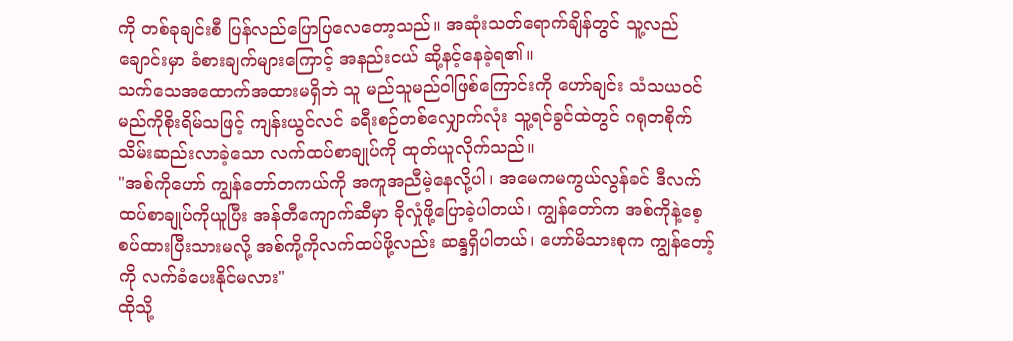ကို တစ်ခုချင်းစီ ပြန်လည်ပြောပြလေတော့သည်။ အဆုံးသတ်ရောက်ချိန်တွင် သူ့လည်ချောင်းမှာ ခံစားချက်များကြောင့် အနည်းငယ် ဆို့နင့်နေခဲ့ရ၏။
သက်သေအထောက်အထားမရှိဘဲ သူ မည်သူမည်ဝါဖြစ်ကြောင်းကို ဟော်ချင်း သံသယဝင်မည်ကိုစိုးရိမ်သဖြင့် ကျန်းယွင်လင် ခရီးစဉ်တစ်လျှောက်လုံး သူ့ရင်ခွင်ထဲတွင် ဂရုတစိုက် သိမ်းဆည်းလာခဲ့သော လက်ထပ်စာချုပ်ကို ထုတ်ယူလိုက်သည်။
"အစ်ကိုဟော် ကျွန်တော်တကယ်ကို အကူအညီမဲ့နေလို့ပါ၊ အမေကမကွယ်လွန်ခင် ဒီလက်ထပ်စာချုပ်ကိုယူပြီး အန်တီကျောက်ဆီမှာ ခိုလှုံဖို့ပြောခဲ့ပါတယ်၊ ကျွန်တော်က အစ်ကိုနဲ့စေ့စပ်ထားပြီးသားမလို့ အစ်ကို့ကိုလက်ထပ်ဖို့လည်း ဆန္ဒရှိပါတယ်၊ ဟော်မိသားစုက ကျွန်တော့်ကို လက်ခံပေးနိုင်မလား"
ထိုသို့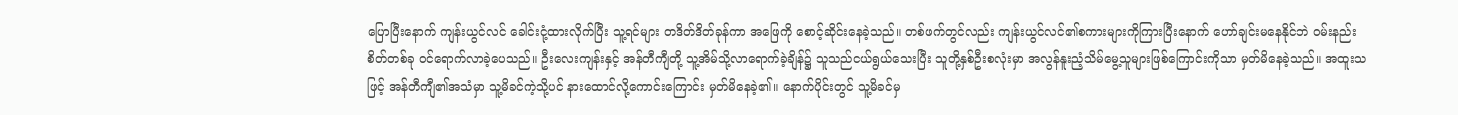ပြောပြီးနောက် ကျန်းယွင်လင် ခေါင်းငုံ့ထားလိုက်ပြီး သူ့ရင်များ တဒိတ်ဒိတ်ခုန်ကာ အဖြေကို စောင့်ဆိုင်းနေခဲ့သည်။ တစ်ဖက်တွင်လည်း ကျန်းယွင်လင်၏စကားများကိုကြားပြီးနောက် ဟော်ချင်းမနေနိုင်ဘဲ ဝမ်းနည်းစိတ်တစ်ခု ဝင်ရောက်လာခဲ့ပေသည်။ ဦးလေးကျန်းနှင့် အန်တီကျီတို့ သူ့အိမ်သို့လာရောက်ခဲ့ချိန်၌ သူသည်ငယ်ရွယ်သေးပြီး သူတို့နှစ်ဦးစလုံးမှာ အလွန်နူးညံ့သိမ်မွေ့သူများဖြစ်ကြောင်းကိုသာ မှတ်မိနေခဲ့သည်။ အထူးသဖြင့် အန်တီကျီ၏အသံမှာ သူ့မိခင်ကဲ့သို့ပင် နားထောင်လို့ကောင်းကြောင်း မှတ်မိနေခဲ့၏။ နောက်ပိုင်းတွင် သူ့မိခင်မှ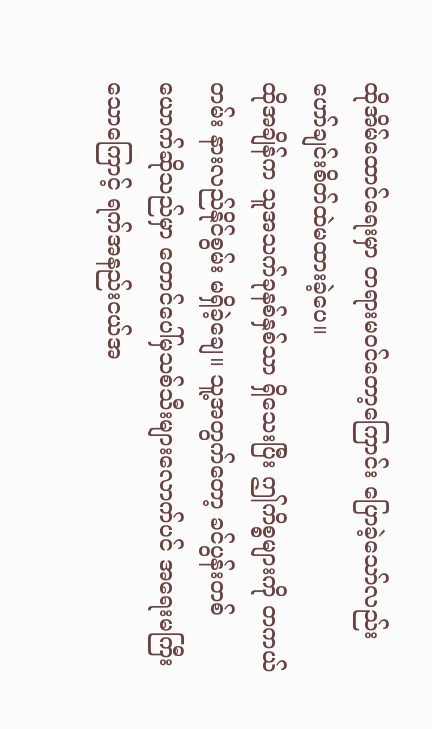ထိုအိမ်ထောင်ရေးမှာ တရားမဝင်တော့ကြောင်း ပြောခဲ့သော်လည်း ဟော်ချင်းစိတ်ထဲမထားခဲ့ပေ။
ထိုအချိန်က သူအသက်ခုနစ်နှစ်သာ ရှိသေးပြီး ဤကိစ္စများကို တကယ်တမ်း နားလည်နိုင်စွမ်း မရှိခဲ့ချေ။ သူ့အတွက်တော့ ခင်ပွန်းတစ်ယောက်ဆိုသည်မှာ တောင်ပေါ်မှသစ်သီးများလောက်ပင် အရေးမကြီးသောကြောင့် ရက်အနည်းငယ်အ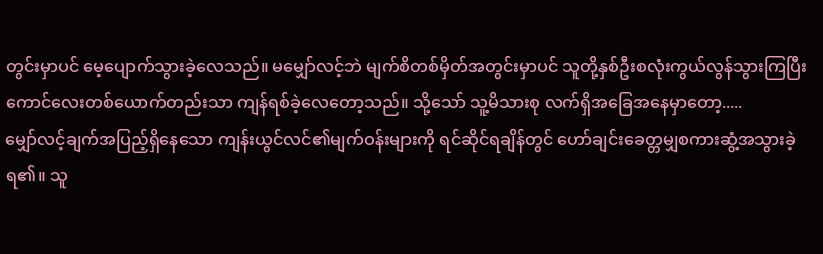တွင်းမှာပင် မေ့ပျောက်သွားခဲ့လေသည်။ မမျှော်လင့်ဘဲ မျက်စိတစ်မှိတ်အတွင်းမှာပင် သူတို့နှစ်ဦးစလုံးကွယ်လွန်သွားကြပြီး ကောင်လေးတစ်ယောက်တည်းသာ ကျန်ရစ်ခဲ့လေတော့သည်။ သို့သော် သူ့မိသားစု လက်ရှိအခြေအနေမှာတော့.....
မျှော်လင့်ချက်အပြည့်ရှိနေသော ကျန်းယွင်လင်၏မျက်ဝန်းများကို ရင်ဆိုင်ရချိန်တွင် ဟော်ချင်းခေတ္တမျှစကားဆွံ့အသွားခဲ့ရ၏။ သူ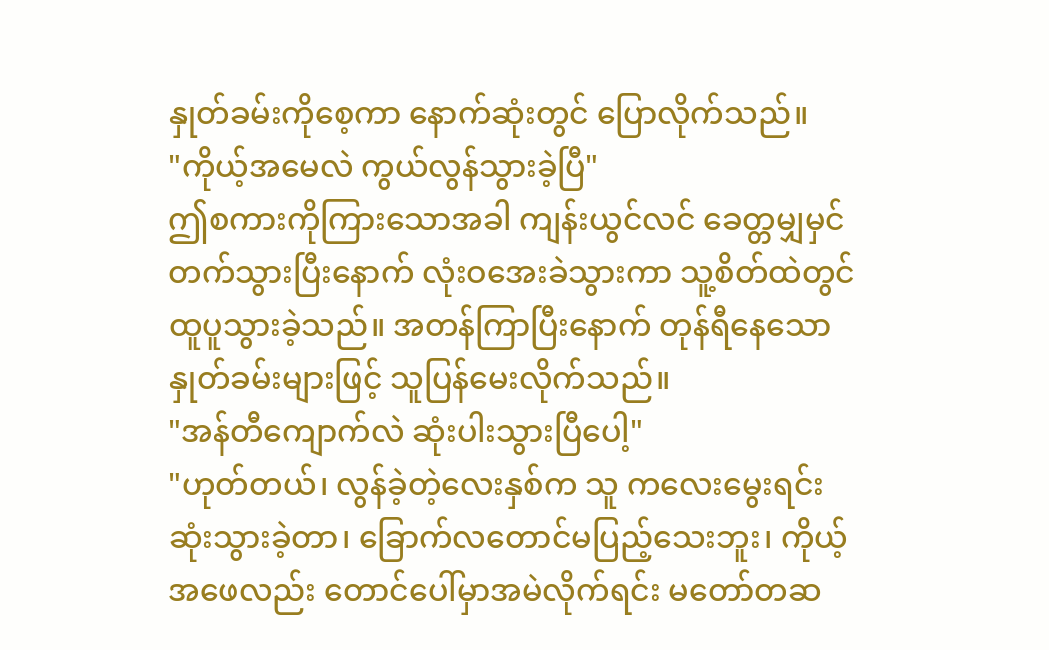နှုတ်ခမ်းကိုစေ့ကာ နောက်ဆုံးတွင် ပြောလိုက်သည်။
"ကိုယ့်အမေလဲ ကွယ်လွန်သွားခဲ့ပြီ"
ဤစကားကိုကြားသောအခါ ကျန်းယွင်လင် ခေတ္တမျှမှင်တက်သွားပြီးနောက် လုံးဝအေးခဲသွားကာ သူ့စိတ်ထဲတွင်ထူပူသွားခဲ့သည်။ အတန်ကြာပြီးနောက် တုန်ရီနေသော နှုတ်ခမ်းများဖြင့် သူပြန်မေးလိုက်သည်။
"အန်တီကျောက်လဲ ဆုံးပါးသွားပြီပေါ့"
"ဟုတ်တယ်၊ လွန်ခဲ့တဲ့လေးနှစ်က သူ ကလေးမွေးရင်း ဆုံးသွားခဲ့တာ၊ ခြောက်လတောင်မပြည့်သေးဘူး၊ ကိုယ့်အဖေလည်း တောင်ပေါ်မှာအမဲလိုက်ရင်း မတော်တဆ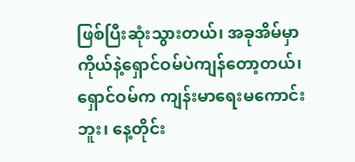ဖြစ်ပြီးဆုံးသွားတယ်၊ အခုအိမ်မှာ ကိုယ်နဲ့ရှောင်ဝမ်ပဲကျန်တော့တယ်၊ ရှောင်ဝမ်က ကျန်းမာရေးမကောင်းဘူး၊ နေ့တိုင်း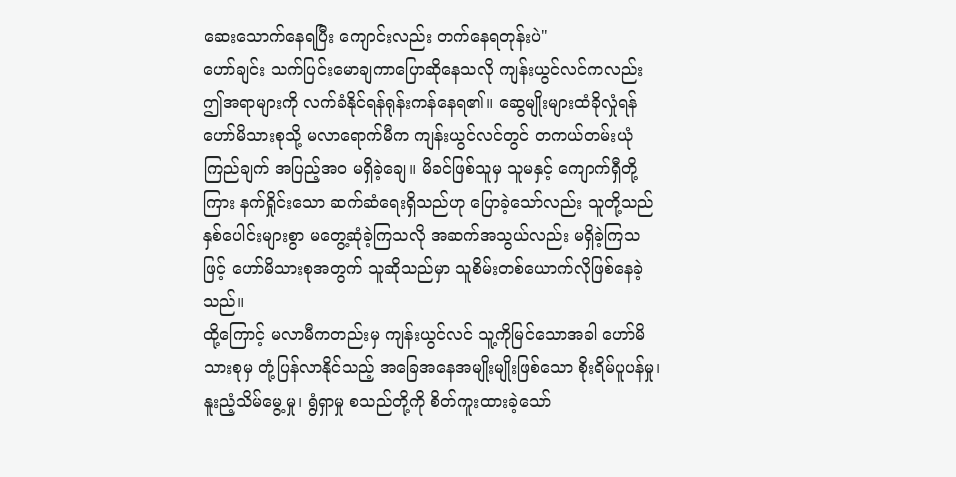ဆေးသောက်နေရပြီး ကျောင်းလည်း တက်နေရတုန်းပဲ"
ဟော်ချင်း သက်ပြင်းမောချကာပြောဆိုနေသလို ကျန်းယွင်လင်ကလည်း ဤအရာများကို လက်ခံနိုင်ရန်ရုန်းကန်နေရ၏။ ဆွေမျိုးများထံခိုလှုံရန် ဟော်မိသားစုသို့ မလာရောက်မီက ကျန်းယွင်လင်တွင် တကယ်တမ်းယုံကြည်ချက် အပြည့်အဝ မရှိခဲ့ချေ။ မိခင်ဖြစ်သူမှ သူမနှင့် ကျောက်ရှီတို့ကြား နက်ရှိုင်းသော ဆက်ဆံရေးရှိသည်ဟု ပြောခဲ့သော်လည်း သူတို့သည် နှစ်ပေါင်းများစွာ မတွေ့ဆုံခဲ့ကြသလို အဆက်အသွယ်လည်း မရှိခဲ့ကြသဖြင့် ဟော်မိသားစုအတွက် သူဆိုသည်မှာ သူစိမ်းတစ်ယောက်လိုဖြစ်နေခဲ့သည်။
ထို့ကြောင့် မလာမီကတည်းမှ ကျန်းယွင်လင် သူ့ကိုမြင်သောအခါ ဟော်မိသားစုမှ တုံ့ပြန်လာနိုင်သည့် အခြေအနေအမျိုးမျိုးဖြစ်သော စိုးရိမ်ပူပန်မှု၊ နူးညံ့သိမ်မွေ့မှု၊ ရွံရှာမှု စသည်တို့ကို စိတ်ကူးထားခဲ့သော်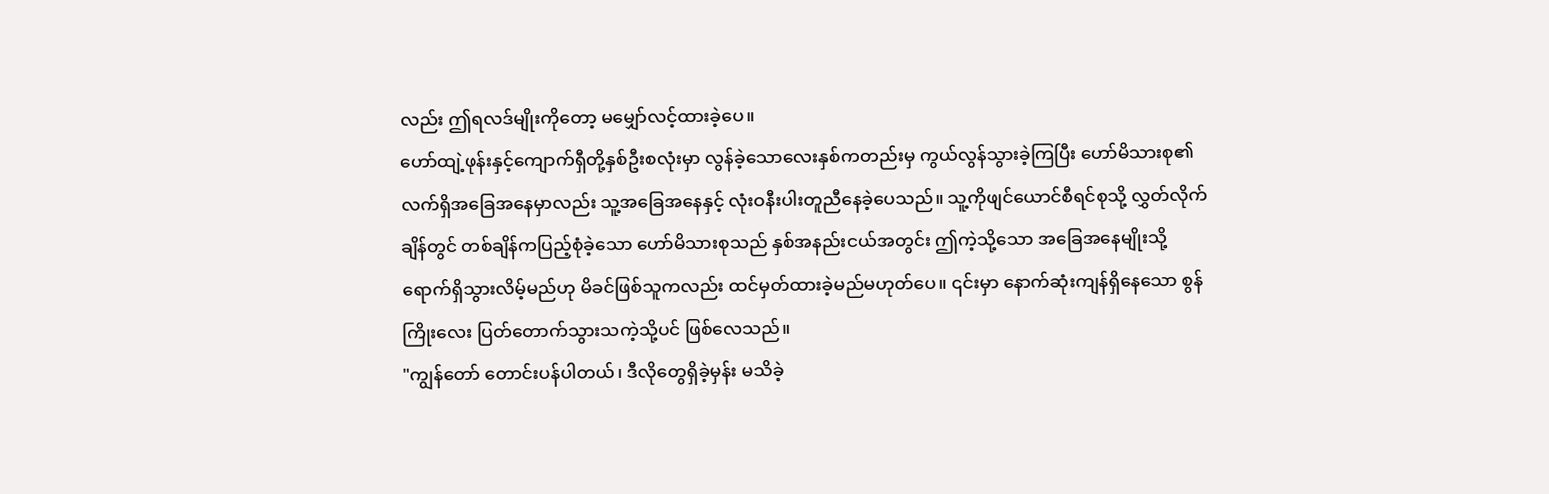လည်း ဤရလဒ်မျိုးကိုတော့ မမျှော်လင့်ထားခဲ့ပေ။
ဟော်ထျဲ့ဖုန်းနှင့်ကျောက်ရှီတို့နှစ်ဦးစလုံးမှာ လွန်ခဲ့သောလေးနှစ်ကတည်းမှ ကွယ်လွန်သွားခဲ့ကြပြီး ဟော်မိသားစု၏လက်ရှိအခြေအနေမှာလည်း သူ့အခြေအနေနှင့် လုံးဝနီးပါးတူညီနေခဲ့ပေသည်။ သူ့ကိုဖျင်ယောင်စီရင်စုသို့ လွှတ်လိုက်ချိန်တွင် တစ်ချိန်ကပြည့်စုံခဲ့သော ဟော်မိသားစုသည် နှစ်အနည်းငယ်အတွင်း ဤကဲ့သို့သော အခြေအနေမျိုးသို့ ရောက်ရှိသွားလိမ့်မည်ဟု မိခင်ဖြစ်သူကလည်း ထင်မှတ်ထားခဲ့မည်မဟုတ်ပေ။ ၎င်းမှာ နောက်ဆုံးကျန်ရှိနေသော စွန်ကြိုးလေး ပြတ်တောက်သွားသကဲ့သို့ပင် ဖြစ်လေသည်။
"ကျွန်တော် တောင်းပန်ပါတယ်၊ ဒီလိုတွေရှိခဲ့မှန်း မသိခဲ့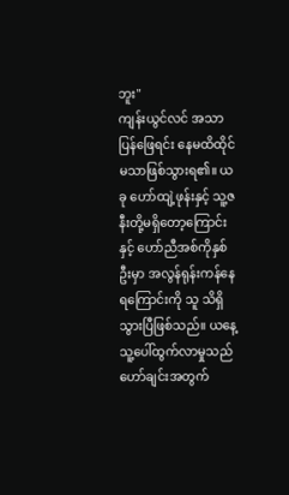ဘူး"
ကျန်းယွင်လင် အသာပြန်ဖြေရင်း နေမထိထိုင်မသာဖြစ်သွားရ၏။ ယခု ဟော်ထျဲ့ဖုန်းနှင့် သူ့ဇနီးတို့မရှိတော့ကြောင်းနှင့် ဟော်ညီအစ်ကိုနှစ်ဦးမှာ အလွန်ရုန်းကန်နေရကြောင်းကို သူ သိရှိသွားပြီဖြစ်သည်။ ယနေ့သူ့ပေါ်ထွက်လာမှုသည် ဟော်ချင်းအတွက်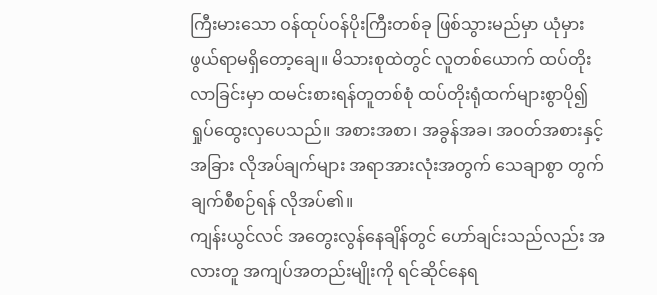ကြီးမားသော ဝန်ထုပ်ဝန်ပိုးကြီးတစ်ခု ဖြစ်သွားမည်မှာ ယုံမှားဖွယ်ရာမရှိတော့ချေ။ မိသားစုထဲတွင် လူတစ်ယောက် ထပ်တိုးလာခြင်းမှာ ထမင်းစားရန်တူတစ်စုံ ထပ်တိုးရုံထက်များစွာပို၍ရှုပ်ထွေးလှပေသည်။ အစားအစာ၊ အခွန်အခ၊ အဝတ်အစားနှင့် အခြား လိုအပ်ချက်များ အရာအားလုံးအတွက် သေချာစွာ တွက်ချက်စီစဉ်ရန် လိုအပ်၏။
ကျန်းယွင်လင် အတွေးလွန်နေချိန်တွင် ဟော်ချင်းသည်လည်း အလားတူ အကျပ်အတည်းမျိုးကို ရင်ဆိုင်နေရ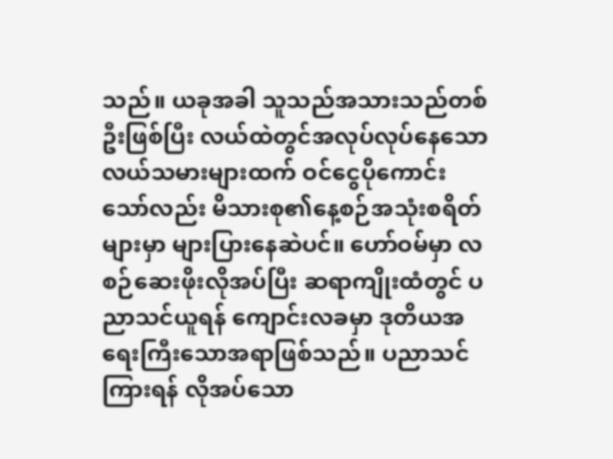သည်။ ယခုအခါ သူသည်အသားသည်တစ်ဦးဖြစ်ပြီး လယ်ထဲတွင်အလုပ်လုပ်နေသော လယ်သမားများထက် ဝင်ငွေပိုကောင်းသော်လည်း မိသားစု၏နေ့စဉ်အသုံးစရိတ်များမှာ များပြားနေဆဲပင်။ ဟော်ဝမ်မှာ လစဉ်ဆေးဖိုးလိုအပ်ပြီး ဆရာကျိုးထံတွင် ပညာသင်ယူရန် ကျောင်းလခမှာ ဒုတိယအရေးကြီးသောအရာဖြစ်သည်။ ပညာသင်ကြားရန် လိုအပ်သော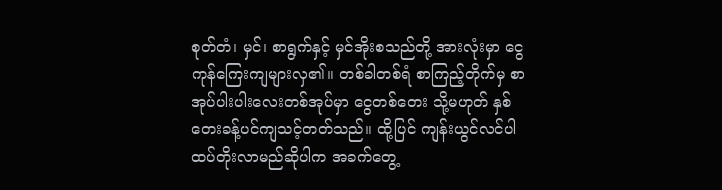စုတ်တံ၊ မှင်၊ စာရွက်နှင့် မှင်အိုးစသည်တို့ အားလုံးမှာ ငွေကုန်ကြေးကျများလှ၏။ တစ်ခါတစ်ရံ စာကြည့်တိုက်မှ စာအုပ်ပါးပါးလေးတစ်အုပ်မှာ ငွေတစ်တေး သို့မဟုတ် နှစ်တေးခန့်ပင်ကျသင့်တတ်သည်။ ထို့ပြင် ကျန်းယွင်လင်ပါ ထပ်တိုးလာမည်ဆိုပါက အခက်တွေ့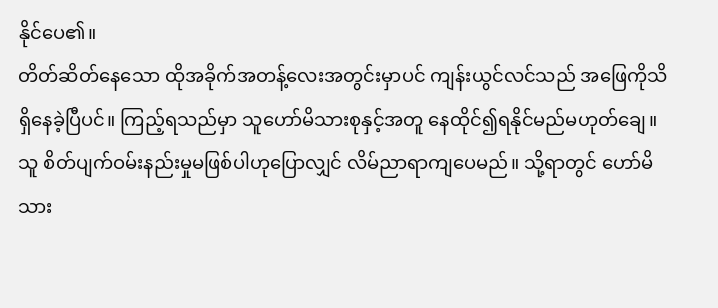နိုင်ပေ၏။
တိတ်ဆိတ်နေသော ထိုအခိုက်အတန့်လေးအတွင်းမှာပင် ကျန်းယွင်လင်သည် အဖြေကိုသိရှိနေခဲ့ပြီပင်။ ကြည့်ရသည်မှာ သူဟော်မိသားစုနှင့်အတူ နေထိုင်၍ရနိုင်မည်မဟုတ်ချေ။ သူ စိတ်ပျက်ဝမ်းနည်းမှုမဖြစ်ပါဟုပြောလျှင် လိမ်ညာရာကျပေမည်။ သို့ရာတွင် ဟော်မိသား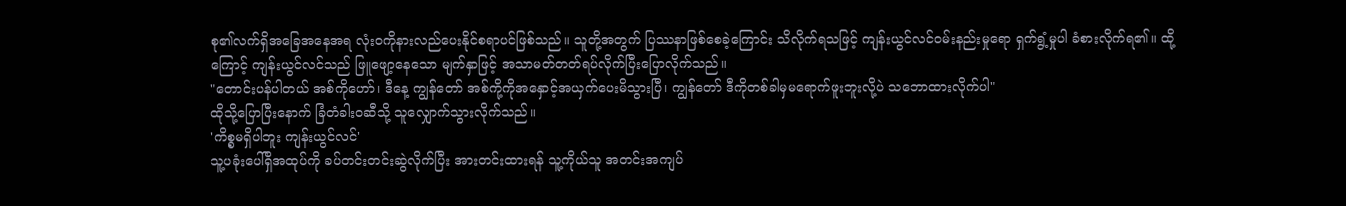စု၏လက်ရှိအခြေအနေအရ လုံးဝကိုနားလည်ပေးနိုင်စရာပင်ဖြစ်သည်။ သူတို့အတွက် ပြဿနာဖြစ်စေခဲ့ကြောင်း သိလိုက်ရသဖြင့် ကျန်းယွင်လင်ဝမ်းနည်းမှုရော ရှက်ရွံ့မှုပါ ခံစားလိုက်ရ၏။ ထို့ကြောင့် ကျန်းယွင်လင်သည် ဖြူဖျော့နေသော မျက်နှာဖြင့် အသာမတ်တတ်ရပ်လိုက်ပြီးပြောလိုက်သည်။
"တောင်းပန်ပါတယ် အစ်ကိုဟော်၊ ဒီနေ့ ကျွန်တော် အစ်ကို့ကိုအနှောင့်အယှက်ပေးမိသွားပြီ၊ ကျွန်တော် ဒီကိုတစ်ခါမှမရောက်ဖူးဘူးလို့ပဲ သဘောထားလိုက်ပါ"
ထိုသို့ပြောပြီးနောက် ခြံတံခါးဝဆီသို့ သူလျှောက်သွားလိုက်သည်။
'ကိစ္စမရှိပါဘူး ကျန်းယွင်လင်'
သူ့ပခုံးပေါ်ရှိအထုပ်ကို ခပ်တင်းတင်းဆွဲလိုက်ပြီး အားတင်းထားရန် သူ့ကိုယ်သူ အတင်းအကျပ်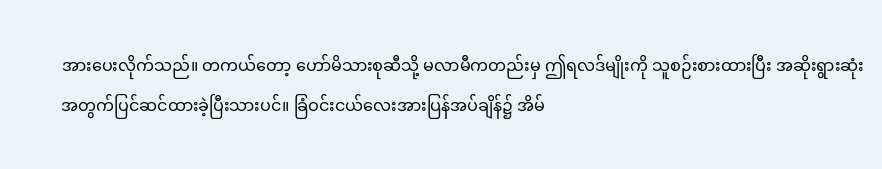အားပေးလိုက်သည်။ တကယ်တော့ ဟော်မိသားစုဆီသို့ မလာမီကတည်းမှ ဤရလဒ်မျိုးကို သူစဉ်းစားထားပြီး အဆိုးရွားဆုံးအတွက်ပြင်ဆင်ထားခဲ့ပြီးသားပင်။ ခြံဝင်းငယ်လေးအားပြန်အပ်ချိန်၌ အိမ်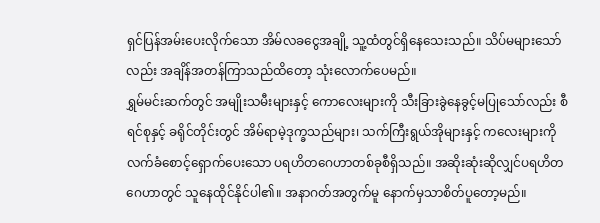ရှင်ပြန်အမ်းပေးလိုက်သော အိမ်လခငွေအချို့ သူ့ထံတွင်ရှိနေသေးသည်။ သိပ်မများသော်လည်း အချိန်အတန်ကြာသည်ထိတော့ သုံးလောက်ပေမည်။
ရွှမ်မင်းဆက်တွင် အမျိုးသမီးများနှင့် ကောလေးများကို သီးခြားခွဲနေခွင့်မပြုသော်လည်း စီရင်စုနှင့် ခရိုင်တိုင်းတွင် အိမ်ရာမဲ့ဒုက္ခသည်များ၊ သက်ကြီးရွယ်အိုများနှင့် ကလေးများကိုလက်ခံစောင့်ရှောက်ပေးသော ပရဟိတဂေဟာတစ်ခုစီရှိသည်။ အဆိုးဆုံးဆိုလျှင်ပရဟိတဂေဟာတွင် သူနေထိုင်နိုင်ပါ၏။ အနာဂတ်အတွက်မူ နောက်မှသာစိတ်ပူတော့မည်။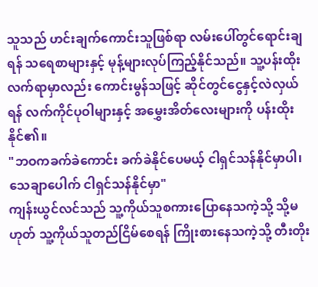သူသည် ဟင်းချက်ကောင်းသူဖြစ်ရာ လမ်းပေါ်တွင်ရောင်းချရန် သရေစာများနှင့် မုန့်များလုပ်ကြည့်နိုင်သည်။ သူ့ပန်းထိုးလက်ရာမှာလည်း ကောင်းမွန်သဖြင့် ဆိုင်တွင်ငွေနှင့်လဲလှယ်ရန် လက်ကိုင်ပုဝါများနှင့် အမွှေးအိတ်လေးများကို ပန်းထိုးနိုင်၏။
"ဘဝကခက်ခဲကောင်း ခက်ခဲနိုင်ပေမယ့် ငါရှင်သန်နိုင်မှာပါ၊ သေချာပေါက် ငါရှင်သန်နိုင်မှာ"
ကျန်းယွင်လင်သည် သူ့ကိုယ်သူစကားပြောနေသကဲ့သို့ သို့မဟုတ် သူ့ကိုယ်သူတည်ငြိမ်စေရန် ကြိုးစားနေသကဲ့သို့ တီးတိုး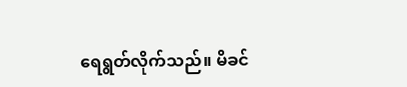ရေရွတ်လိုက်သည်။ မိခင်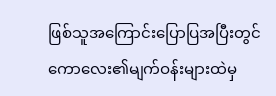ဖြစ်သူအကြောင်းပြောပြအပြီးတွင် ကောလေး၏မျက်ဝန်းများထဲမှ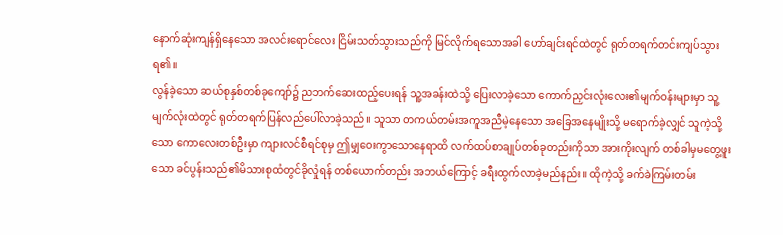နောက်ဆုံးကျန်ရှိနေသော အလင်းရောင်လေး ငြိမ်းသတ်သွားသည်ကို မြင်လိုက်ရသောအခါ ဟော်ချင်းရင်ထဲတွင် ရုတ်တရက်တင်းကျပ်သွားရ၏။
လွန်ခဲ့သော ဆယ်စုနှစ်တစ်ခုကျော်၌ ညဘက်ဆေးထည့်ပေးရန် သူ့အခန်းထဲသို့ ပြေးလာခဲ့သော ကောက်ညှင်းလုံးလေး၏မျက်ဝန်းများမှာ သူ့မျက်လုံးထဲတွင် ရုတ်တရက်ပြန်လည်ပေါ်လာခဲ့သည်။ သူသာ တကယ်တမ်းအကူအညီမဲ့နေသော အခြေအနေမျိုးသို့ မရောက်ခဲ့လျှင် သူကဲ့သို့သော ကောလေးတစ်ဦးမှာ ကျားလင်စီရင်စုမှ ဤမျှဝေးကွာသောနေရာထိ လက်ထပ်စာချုပ်တစ်ခုတည်းကိုသာ အားကိုးလျက် တစ်ခါမှမတွေ့ဖူးသော ခင်ပွန်းသည်၏မိသားစုထံတွင်ခိုလှုံရန် တစ်ယောက်တည်း အဘယ်ကြောင့် ခရီးထွက်လာခဲ့မည်နည်း။ ထိုကဲ့သို့ ခက်ခဲကြမ်းတမ်း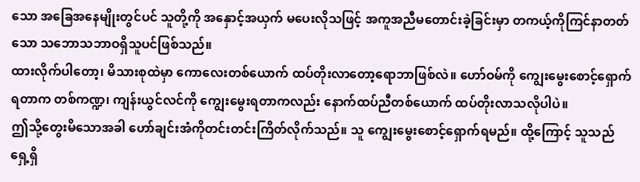သော အခြေအနေမျိုးတွင်ပင် သူတို့ကို အနှောင့်အယှက် မပေးလိုသဖြင့် အကူအညီမတောင်းခဲ့ခြင်းမှာ တကယ့်ကိုကြင်နာတတ်သော သဘောသဘာဝရှိသူပင်ဖြစ်သည်။
ထားလိုက်ပါတော့၊ မိသားစုထဲမှာ ကောလေးတစ်ယောက် ထပ်တိုးလာတော့ရောဘာဖြစ်လဲ။ ဟော်ဝမ်ကို ကျွေးမွေးစောင့်ရှောက်ရတာက တစ်ကဏ္ဍ၊ ကျန်းယွင်လင်ကို ကျွေးမွေးရတာကလည်း နောက်ထပ်ညီတစ်ယောက် ထပ်တိုးလာသလိုပါပဲ။
ဤသို့တွေးမိသောအခါ ဟော်ချင်းအံကိုတင်းတင်းကြိတ်လိုက်သည်။ သူ ကျွေးမွေးစောင့်ရှောက်ရမည်။ ထို့ကြောင့် သူသည် ရှေ့ရှိ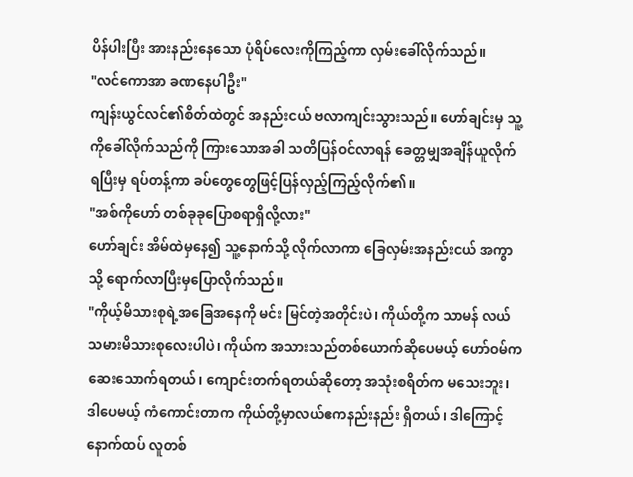ပိန်ပါးပြီး အားနည်းနေသော ပုံရိပ်လေးကိုကြည့်ကာ လှမ်းခေါ်လိုက်သည်။
"လင်ကောအာ ခဏနေပါဦး"
ကျန်းယွင်လင်၏စိတ်ထဲတွင် အနည်းငယ် ဗလာကျင်းသွားသည်။ ဟော်ချင်းမှ သူ့ကိုခေါ်လိုက်သည်ကို ကြားသောအခါ သတိပြန်ဝင်လာရန် ခေတ္တမျှအချိန်ယူလိုက်ရပြီးမှ ရပ်တန့်ကာ ခပ်တွေတွေဖြင့်ပြန်လှည့်ကြည့်လိုက်၏။
"အစ်ကိုဟော် တစ်ခုခုပြောစရာရှိလို့လား"
ဟော်ချင်း အိမ်ထဲမှနေ၍ သူ့နောက်သို့ လိုက်လာကာ ခြေလှမ်းအနည်းငယ် အကွာသို့ ရောက်လာပြီးမှပြောလိုက်သည်။
"ကိုယ့်မိသားစုရဲ့အခြေအနေကို မင်း မြင်တဲ့အတိုင်းပဲ၊ ကိုယ်တို့က သာမန် လယ်သမားမိသားစုလေးပါပဲ၊ ကိုယ်က အသားသည်တစ်ယောက်ဆိုပေမယ့် ဟော်ဝမ်က ဆေးသောက်ရတယ်၊ ကျောင်းတက်ရတယ်ဆိုတော့ အသုံးစရိတ်က မသေးဘူး၊ ဒါပေမယ့် ကံကောင်းတာက ကိုယ်တို့မှာလယ်ဧကနည်းနည်း ရှိတယ်၊ ဒါကြောင့် နောက်ထပ် လူတစ်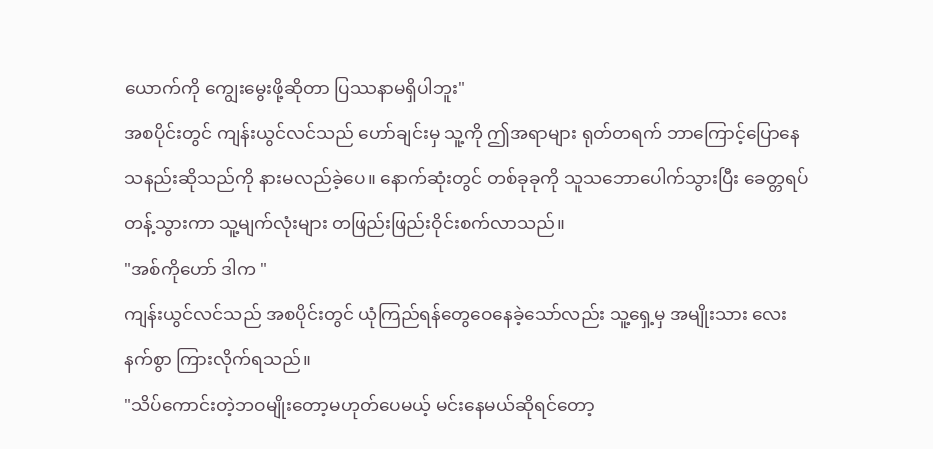ယောက်ကို ကျွေးမွေးဖို့ဆိုတာ ပြဿနာမရှိပါဘူး"
အစပိုင်းတွင် ကျန်းယွင်လင်သည် ဟော်ချင်းမှ သူ့ကို ဤအရာများ ရုတ်တရက် ဘာကြောင့်ပြောနေသနည်းဆိုသည်ကို နားမလည်ခဲ့ပေ။ နောက်ဆုံးတွင် တစ်ခုခုကို သူသဘောပေါက်သွားပြီး ခေတ္တရပ်တန့်သွားကာ သူ့မျက်လုံးများ တဖြည်းဖြည်းဝိုင်းစက်လာသည်။
"အစ်ကိုဟော် ဒါက "
ကျန်းယွင်လင်သည် အစပိုင်းတွင် ယုံကြည်ရန်တွေဝေနေခဲ့သော်လည်း သူ့ရှေ့မှ အမျိုးသား လေးနက်စွာ ကြားလိုက်ရသည်။
"သိပ်ကောင်းတဲ့ဘဝမျိုးတော့မဟုတ်ပေမယ့် မင်းနေမယ်ဆိုရင်တော့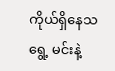ကိုယ်ရှိနေသရွေ့ မင်းနဲ့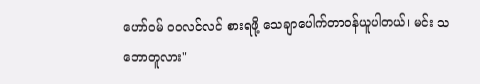ဟော်ဝမ် ဝဝလင်လင် စားရဖို့ သေချာပေါက်တာဝန်ယူပါတယ်၊ မင်း သဘောတူလား"